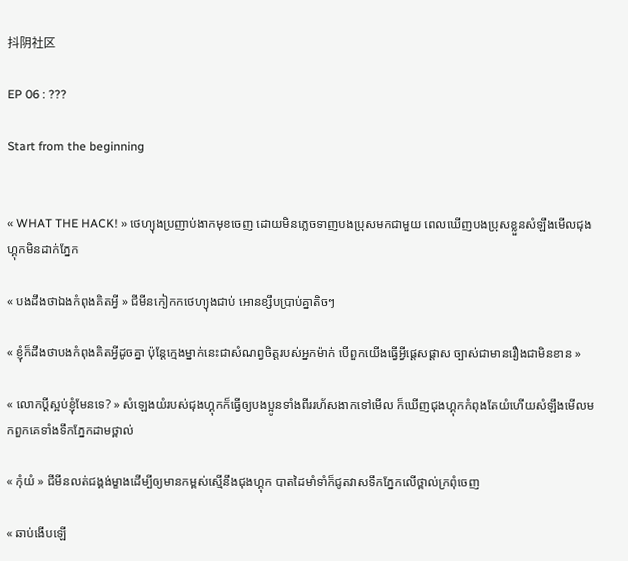抖阴社区

EP 06 : ???

Start from the beginning


« WHAT THE HACK! » ថេហ្យុងប្រញាប់ងាកមុខចេញ ដោយមិនភ្លេចទាញបងប្រុសមកជាមួយ ពេលឃើញបងប្រុសខ្លួនសំឡឹងមើលជុងហ្គុកមិនដាក់ភ្នែក

« បងដឹងថាឯងកំពុងគិតអ្វី » ជីមីនកៀកកថេហ្យុងជាប់ អោនខ្សឹបប្រាប់គ្នាតិចៗ

« ខ្ញុំក៏ដឹងថាបងកំពុងគិតអ្វីដូចគ្នា ប៉ុន្តែក្មេងម្នាក់នេះជាសំណព្វចិត្តរបស់អ្នកម៉ាក់ បើពួកយើងធ្វើអ្វីផ្តេសផ្តាស ច្បាស់ជាមានរឿងជាមិនខាន »

« លោកប្តីស្អប់ខ្ញុំមែនទេ? » សំឡេងយំរបស់ជុងហ្គុកក៏ធ្វើឲ្យបងប្អូនទាំងពីររហ័សងាកទៅមើល ក៏ឃើញជុងហ្គុកកំពុងតែយំហើយសំឡឹងមើលមកពួកគេទាំងទឹកភ្នែកដាមថ្ពាល់

« កុំយំ » ជីមីនលត់ជង្គង់ម្ខាងដើម្បីឲ្យមានកម្ពស់ស្មើនឹងជុងហ្គុក បាតដៃមាំទាំក៏ជូតវាសទឹកភ្នែកលើថ្ពាល់ក្រពុំចេញ

« ឆាប់ងើបឡើ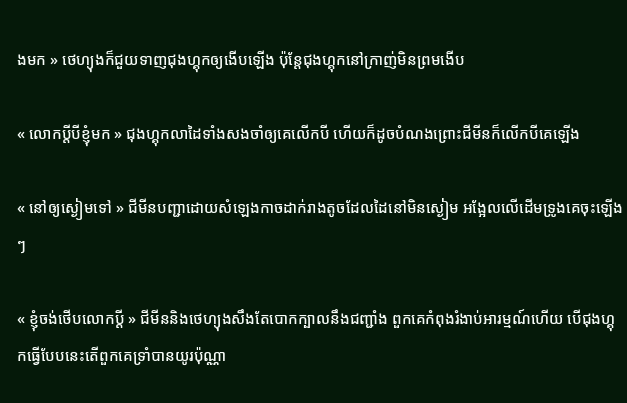ងមក » ថេហ្យុងក៏ជួយទាញជុងហ្គុកឲ្យងើបឡើង ប៉ុន្តែជុងហ្គុកនៅក្រាញ់មិនព្រមងើប

« លោកប្តីបីខ្ញុំមក » ជុងហ្គុកលាដៃទាំងសងចាំឲ្យគេលើកបី ហើយក៏ដូចបំណងព្រោះជីមីនក៏លើកបីគេឡើង

« នៅឲ្យស្ងៀមទៅ » ជីមីនបញ្ជាដោយសំឡេងកាចដាក់រាងតូចដែលដៃនៅមិនស្ងៀម អង្អែលលើដើមទ្រូងគេចុះឡើងៗ

« ខ្ញុំចង់ថើបលោកប្តី » ជីមីននិងថេហ្យុងសឹងតែបោកក្បាលនឹងជញ្ជាំង ពួកគេកំពុងរំងាប់អារម្មណ៍ហើយ បើជុងហ្គុកធ្វើបែបនេះតើពួកគេទ្រាំបានយូរប៉ុណ្ណា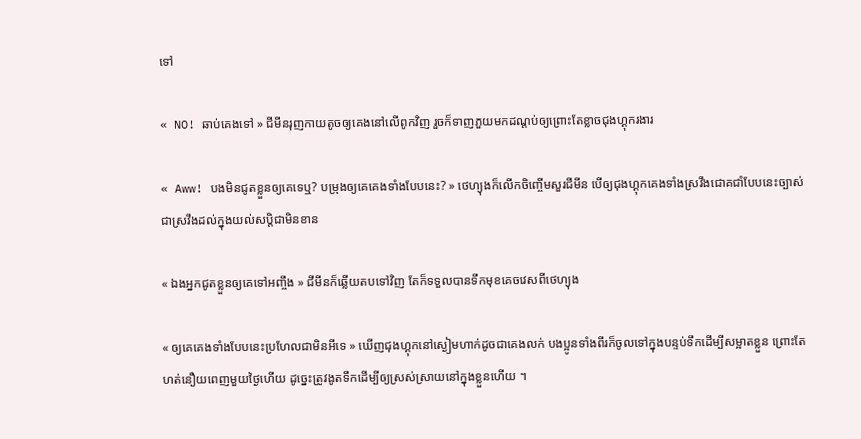ទៅ

« NO! ឆាប់គេងទៅ » ជីមីនរុញកាយតូចឲ្យគេងនៅលើពូកវិញ រួចក៏ទាញភួយមកដណ្តប់ឲ្យព្រោះតែខ្លាចជុងហ្គុករងារ

« Aww! បងមិនជូតខ្លួនឲ្យគេទេឬ? បម្រុងឲ្យគេគេងទាំងបែបនេះ? » ថេហ្យុងក៏លើកចិញ្ចើមសួរជីមីន បើឲ្យជុងហ្គុកគេងទាំងស្រវឹងជោគជាំបែបនេះច្បាស់ជាស្រវឹងដល់ក្នុងយល់សប្តិជាមិនខាន

« ឯងអ្នកជូតខ្លួនឲ្យគេទៅអញ្ចឹង » ជីមីនក៏ឆ្លើយតបទៅវិញ តែក៏ទទួលបានទឹកមុខគេចវេសពីថេហ្យុង

« ឲ្យគេគេងទាំងបែបនេះប្រហែលជាមិនអីទេ » ឃើញជុងហ្គុកនៅស្ងៀមហាក់ដូចជាគេងលក់ បងប្អូនទាំងពីរក៏ចូលទៅក្នុងបន្ទប់ទឹកដើម្បីសម្អាតខ្លួន ព្រោះតែហត់នឿយពេញមួយថ្ងៃហើយ ដូច្នេះត្រូវងូតទឹកដើម្បីឲ្យស្រស់ស្រាយនៅក្នុងខ្លួនហើយ ។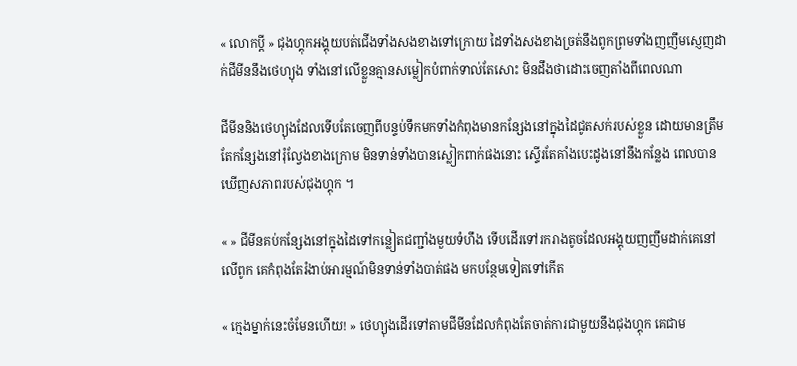« លោកប្តី » ជុងហ្គុកអង្គុយបត់ជើងទាំងសងខាងទៅក្រោយ ដៃទាំងសងខាងច្រត់នឹងពូកព្រមទាំងញញឹមស្ញេញដាក់ជីមីននឹងថេហ្យុង ទាំងនៅលើខ្លួនគ្មានសម្លៀកបំពាក់ទាល់តែសោះ មិនដឹងថាដោះចេញតាំងពីពេលណា

ជីមីននិងថេហ្យុងដែលទើបតែចេញពីបន្ទប់ទឹកមកទាំងកំពុងមានកន្សែងនៅក្នុងដៃជូតសក់របស់ខ្លួន ដោយមានត្រឹមតែកន្សែងនៅរុំល្វែងខាងក្រោម មិនទាន់ទាំងបានស្លៀកពាក់ផងនោះ ស្ទើរតែគាំងបេះដូងនៅនឹងកន្លែង ពេលបានឃើញសភាពរបស់ជុងហ្គុក ។

« » ជីមីនគប់កន្សែងនៅក្នុងដៃទៅកន្លៀតជញ្ជាំងមួយទំហឹង ទើបដើរទៅរករាងតូចដែលអង្គុយញញឹមដាក់គេនៅលើពូក គេកំពុងតែរំងាប់អារម្មណ៍មិនទាន់ទាំងបាត់ផង មកបន្ថែមទៀតទៅកើត

« ក្មេងម្នាក់នេះចំមែនហើយ! » ថេហ្យុងដើរទៅតាមជីមីនដែលកំពុងតែចាត់ការជាមួយនឹងជុងហ្គុក គេជាម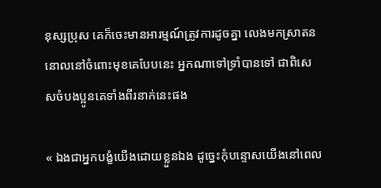នុស្សប្រុស គេក៏ចេះមានអារម្មណ៍ត្រូវការដូចគ្នា លេងមកស្រាតននោលនៅចំពោះមុខគេបែបនេះ អ្នកណាទៅទ្រាំបានទៅ ជាពិសេសចំបងប្អូនគេទាំងពីរនាក់នេះផង

« ឯងជាអ្នកបង្ខំយើងដោយខ្លួនឯង ដូច្នេះកុំបន្ទោសយើងនៅពេល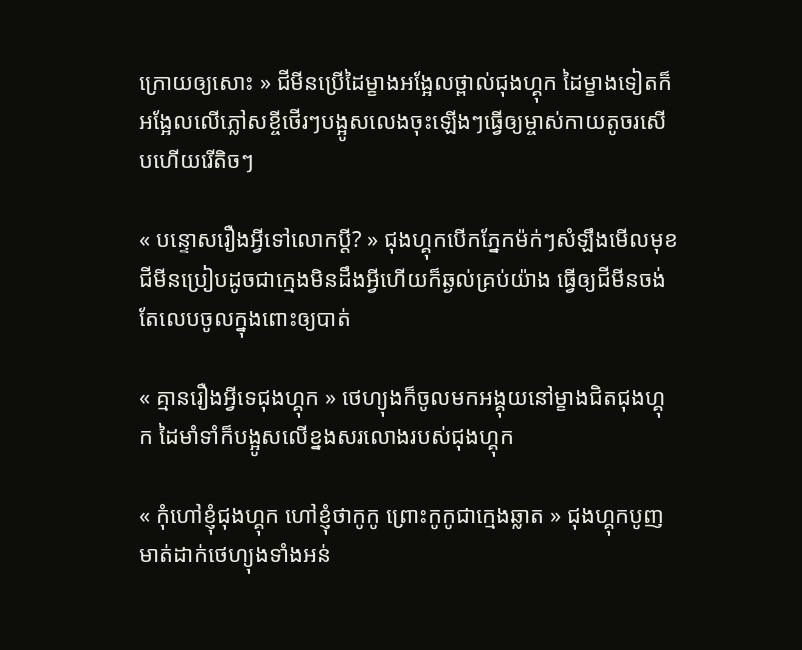ក្រោយឲ្យសោះ » ជីមីនប្រើដៃម្ខាងអង្អែលថ្ពាល់ជុងហ្គុក ដៃម្ខាងទៀតក៏អង្អែលលើភ្លៅសខ្ចីថើរៗបង្អូសលេងចុះឡើងៗធ្វើឲ្យម្ចាស់កាយតូចរសើបហើយរើតិចៗ

« បន្ទោសរឿងអ្វីទៅលោកប្តី? » ជុងហ្គុកបើកភ្នែកម៉ក់ៗសំឡឹងមើលមុខជីមីនប្រៀបដូចជាក្មេងមិនដឹងអ្វីហើយក៏ឆ្ងល់គ្រប់យ៉ាង ធ្វើឲ្យជីមីនចង់តែលេបចូលក្នុងពោះឲ្យបាត់

« គ្មានរឿងអ្វីទេជុងហ្គុក » ថេហ្យុងក៏ចូលមកអង្គុយនៅម្ខាងជិតជុងហ្គុក ដៃមាំទាំក៏បង្អូសលើខ្នងសរលោងរបស់ជុងហ្គុក

« កុំហៅខ្ញុំជុងហ្គុក ហៅខ្ញុំថាកូកូ ព្រោះកូកូជាក្មេងឆ្លាត » ជុងហ្គុកបូញមាត់ដាក់ថេហ្យុងទាំងអន់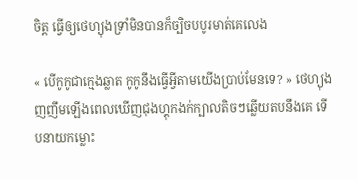ចិត្ត ធ្វើឲ្យថេហ្យុងទ្រាំមិនបានក៏ច្បិចបបូរមាត់គេលេង

« បើកូកូជាក្មេងឆ្លាត កូកូនឹងធ្វើអ្វីតាមយើងប្រាប់មែនទេ? » ថេហ្យុងញញឹមឡើងពេលឃើញជុងហ្គុកងក់ក្បាលតិចៗឆ្លើយតបនឹងគេ ទើបនាយកម្លោះ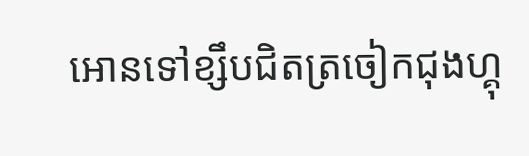អោនទៅខ្សឹបជិតត្រចៀកជុងហ្គុ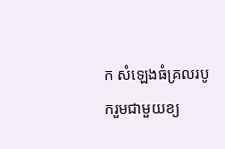ក សំឡេងធំគ្រលរបូករួមជាមួយខ្យ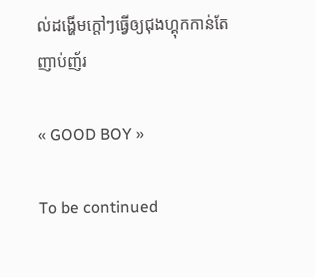ល់ដង្ហើមក្តៅៗធ្វើឲ្យជុងហ្គុកកាន់តែញាប់ញ័រ

« GOOD BOY »

To be continued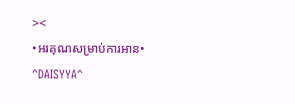><
•អរគុណសម្រាប់ការអាន•
^DAISYYA^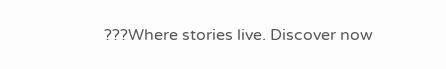???Where stories live. Discover now